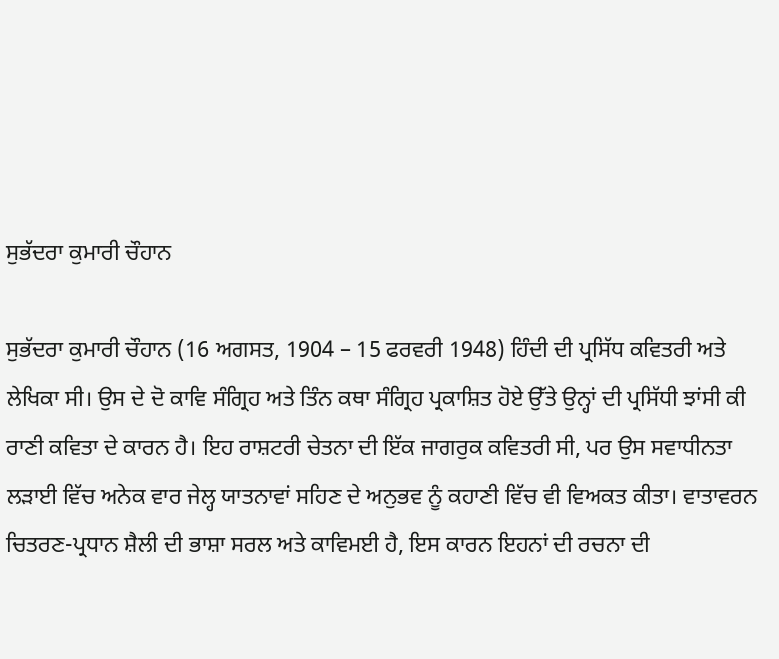ਸੁਭੱਦਰਾ ਕੁਮਾਰੀ ਚੌਹਾਨ

ਸੁਭੱਦਰਾ ਕੁਮਾਰੀ ਚੌਹਾਨ (16 ਅਗਸਤ, 1904 – 15 ਫਰਵਰੀ 1948) ਹਿੰਦੀ ਦੀ ਪ੍ਰਸਿੱਧ ਕਵਿਤਰੀ ਅਤੇ ਲੇਖਿਕਾ ਸੀ। ਉਸ ਦੇ ਦੋ ਕਾਵਿ ਸੰਗ੍ਰਿਹ ਅਤੇ ਤਿੰਨ ਕਥਾ ਸੰਗ੍ਰਿਹ ਪ੍ਰਕਾਸ਼ਿਤ ਹੋਏ ਉੱਤੇ ਉਨ੍ਹਾਂ ਦੀ ਪ੍ਰਸਿੱਧੀ ਝਾਂਸੀ ਕੀ ਰਾਣੀ ਕਵਿਤਾ ਦੇ ਕਾਰਨ ਹੈ। ਇਹ ਰਾਸ਼ਟਰੀ ਚੇਤਨਾ ਦੀ ਇੱਕ ਜਾਗਰੁਕ ਕਵਿਤਰੀ ਸੀ, ਪਰ ਉਸ ਸਵਾਧੀਨਤਾ ਲੜਾਈ ਵਿੱਚ ਅਨੇਕ ਵਾਰ ਜੇਲ੍ਹ ਯਾਤਨਾਵਾਂ ਸਹਿਣ ਦੇ ਅਨੁਭਵ ਨੂੰ ਕਹਾਣੀ ਵਿੱਚ ਵੀ ਵਿਅਕਤ ਕੀਤਾ। ਵਾਤਾਵਰਨ ਚਿਤਰਣ-ਪ੍ਰਧਾਨ ਸ਼ੈਲੀ ਦੀ ਭਾਸ਼ਾ ਸਰਲ ਅਤੇ ਕਾਵਿਮਈ ਹੈ, ਇਸ ਕਾਰਨ ਇਹਨਾਂ ਦੀ ਰਚਨਾ ਦੀ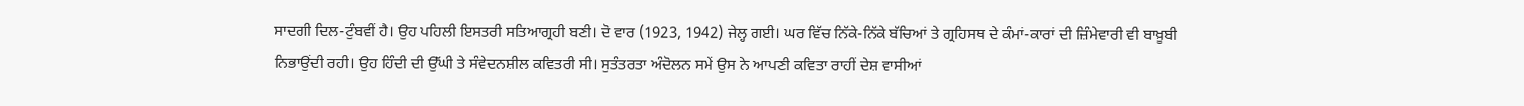ਸਾਦਗੀ ਦਿਲ-ਟੁੰਬਵੀਂ ਹੈ। ਉਹ ਪਹਿਲੀ ਇਸਤਰੀ ਸਤਿਆਗ੍ਰਹੀ ਬਣੀ। ਦੋ ਵਾਰ (1923, 1942) ਜੇਲ੍ਹ ਗਈ। ਘਰ ਵਿੱਚ ਨਿੱਕੇ-ਨਿੱਕੇ ਬੱਚਿਆਂ ਤੇ ਗ੍ਰਹਿਸਥ ਦੇ ਕੰਮਾਂ-ਕਾਰਾਂ ਦੀ ਜ਼ਿੰਮੇਵਾਰੀ ਵੀ ਬਾਖ਼ੂਬੀ ਨਿਭਾਉਂਦੀ ਰਹੀ। ਉਹ ਹਿੰਦੀ ਦੀ ਉੱਘੀ ਤੇ ਸੰਵੇਦਨਸ਼ੀਲ ਕਵਿਤਰੀ ਸੀ। ਸੁਤੰਤਰਤਾ ਅੰਦੋਲਨ ਸਮੇਂ ਉਸ ਨੇ ਆਪਣੀ ਕਵਿਤਾ ਰਾਹੀਂ ਦੇਸ਼ ਵਾਸੀਆਂ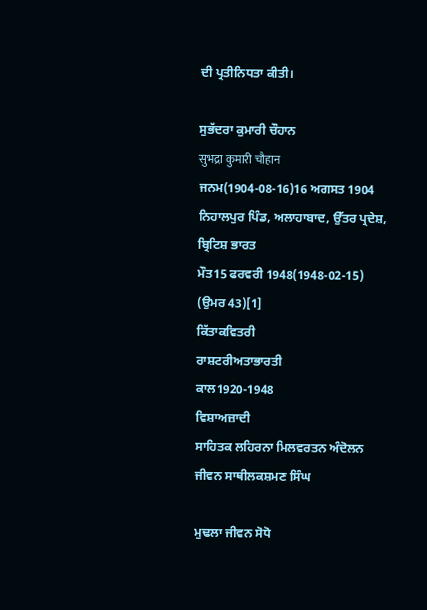ਦੀ ਪ੍ਰਤੀਨਿਧਤਾ ਕੀਤੀ।

ਸੁਭੱਦਰਾ ਕੁਮਾਰੀ ਚੌਹਾਨ
सुभद्रा कुमारी चौहान
ਜਨਮ(1904-08-16)16 ਅਗਸਤ 1904
ਨਿਹਾਲਪੁਰ ਪਿੰਡ, ਅਲਾਹਾਬਾਦ, ਉੱਤਰ ਪ੍ਰਦੇਸ਼, ਬ੍ਰਿਟਿਸ਼ ਭਾਰਤ
ਮੌਤ15 ਫਰਵਰੀ 1948(1948-02-15) (ਉਮਰ 43)[1]
ਕਿੱਤਾਕਵਿਤਰੀ
ਰਾਸ਼ਟਰੀਅਤਾਭਾਰਤੀ
ਕਾਲ1920-1948
ਵਿਸ਼ਾਅਜ਼ਾਦੀ
ਸਾਹਿਤਕ ਲਹਿਰਨਾ ਮਿਲਵਰਤਨ ਅੰਦੋਲਨ
ਜੀਵਨ ਸਾਥੀਲਕਸ਼ਮਣ ਸਿੰਘ

ਮੁਢਲਾ ਜੀਵਨ ਸੋਧੋ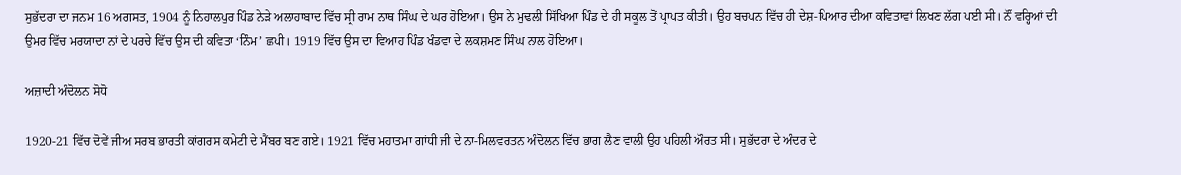ਸੁਭੱਦਰਾ ਦਾ ਜਨਮ 16 ਅਗਸਤ, 1904 ਨੂੰ ਨਿਹਾਲਪੁਰ ਪਿੰਡ ਨੇੜੇ ਅਲਾਹਾਬਾਦ ਵਿੱਚ ਸ੍ਰੀ ਰਾਮ ਨਾਥ ਸਿੰਘ ਦੇ ਘਰ ਹੋਇਆ। ਉਸ ਨੇ ਮੁਢਲੀ ਸਿੱਖਿਆ ਪਿੰਡ ਦੇ ਹੀ ਸਕੂਲ ਤੋਂ ਪ੍ਰਾਪਤ ਕੀਤੀ। ਉਹ ਬਚਪਨ ਵਿੱਚ ਹੀ ਦੇਸ਼-ਪਿਆਰ ਦੀਆ ਕਵਿਤਾਵਾਂ ਲਿਖਣ ਲੱਗ ਪਈ ਸੀ। ਨੌਂ ਵਰ੍ਹਿਆਂ ਦੀ ਉਮਰ ਵਿੱਚ ਮਰਯਾਦਾ ਨਾਂ ਦੇ ਪਰਚੇ ਵਿੱਚ ਉਸ ਦੀ ਕਵਿਤਾ ‘ਨਿੰਮ’ ਛਪੀ। 1919 ਵਿੱਚ ਉਸ ਦਾ ਵਿਆਹ ਪਿੰਡ ਖੰਡਵਾ ਦੇ ਲਕਸ਼ਮਣ ਸਿੰਘ ਨਾਲ ਹੋਇਆ।

ਅਜ਼ਾਦੀ ਅੰਦੋਲਨ ਸੋਧੋ

1920-21 ਵਿੱਚ ਦੋਵੇਂ ਜੀਅ ਸਰਬ ਭਾਰਤੀ ਕਾਂਗਰਸ ਕਮੇਟੀ ਦੇ ਮੈਂਬਰ ਬਣ ਗਏ। 1921 ਵਿੱਚ ਮਹਾਤਮਾ ਗਾਂਧੀ ਜੀ ਦੇ ਨਾ-ਮਿਲਵਰਤਨ ਅੰਦੋਲਨ ਵਿੱਚ ਭਾਗ ਲੈਣ ਵਾਲੀ ਉਹ ਪਹਿਲੀ ਔਰਤ ਸੀ। ਸੁਭੱਦਰਾ ਦੇ ਅੰਦਰ ਦੇ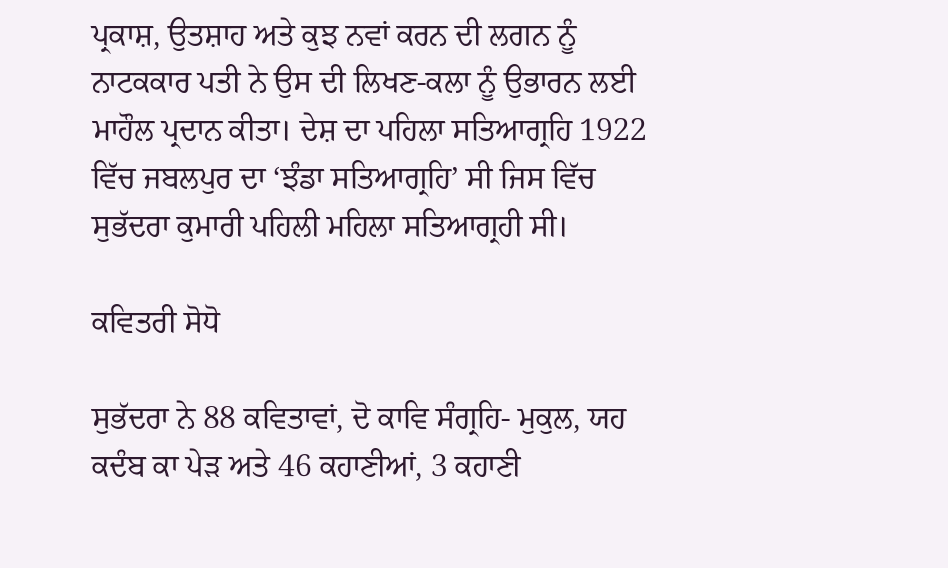ਪ੍ਰਕਾਸ਼, ਉਤਸ਼ਾਹ ਅਤੇ ਕੁਝ ਨਵਾਂ ਕਰਨ ਦੀ ਲਗਨ ਨੂੰ ਨਾਟਕਕਾਰ ਪਤੀ ਨੇ ਉਸ ਦੀ ਲਿਖਣ-ਕਲਾ ਨੂੰ ਉਭਾਰਨ ਲਈ ਮਾਹੌਲ ਪ੍ਰਦਾਨ ਕੀਤਾ। ਦੇਸ਼ ਦਾ ਪਹਿਲਾ ਸਤਿਆਗ੍ਰਹਿ 1922 ਵਿੱਚ ਜਬਲਪੁਰ ਦਾ ‘ਝੰਡਾ ਸਤਿਆਗ੍ਰਹਿ’ ਸੀ ਜਿਸ ਵਿੱਚ ਸੁਭੱਦਰਾ ਕੁਮਾਰੀ ਪਹਿਲੀ ਮਹਿਲਾ ਸਤਿਆਗ੍ਰਹੀ ਸੀ।

ਕਵਿਤਰੀ ਸੋਧੋ

ਸੁਭੱਦਰਾ ਨੇ 88 ਕਵਿਤਾਵਾਂ, ਦੋ ਕਾਵਿ ਸੰਗ੍ਰਹਿ- ਮੁਕੁਲ, ਯਹ ਕਦੰਬ ਕਾ ਪੇੜ ਅਤੇ 46 ਕਹਾਣੀਆਂ, 3 ਕਹਾਣੀ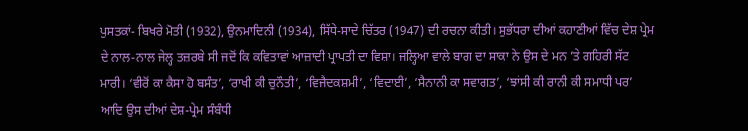ਪੁਸਤਕਾਂ- ਬਿਖਰੇ ਮੋਤੀ (1932), ਉਨਮਾਦਿਨੀ (1934), ਸਿੱਧੇ-ਸਾਦੇ ਚਿੱਤਰ (1947) ਦੀ ਰਚਨਾ ਕੀਤੀ। ਸੁਭੱਧਰਾ ਦੀਆਂ ਕਹਾਣੀਆਂ ਵਿੱਚ ਦੇਸ਼ ਪ੍ਰੇਮ ਦੇ ਨਾਲ-ਨਾਲ ਜੇਲ੍ਹ ਤਜ਼ਰਬੇ ਸੀ ਜਦੋਂ ਕਿ ਕਵਿਤਾਵਾਂ ਆਜ਼ਾਦੀ ਪ੍ਰਾਪਤੀ ਦਾ ਵਿਸ਼ਾ। ਜਲ੍ਹਿਆ ਵਾਲੇ ਬਾਗ ਦਾ ਸਾਕਾ ਨੇ ਉਸ ਦੇ ਮਨ ’ਤੇ ਗਹਿਰੀ ਸੱਟ ਮਾਰੀ। ‘ਵੀਰੋਂ ਕਾ ਕੈਸਾ ਹੋ ਬਸੰਤ’, ‘ਰਾਖੀ ਕੀ ਚੁਨੌਤੀ’, ‘ਵਿਜੈਦਕਸ਼ਮੀ’, ‘ਵਿਦਾਈ’, ‘ਸੈਨਾਨੀ ਕਾ ਸਵਾਗਤ’, ‘ਝਾਂਸੀ ਕੀ ਰਾਨੀ ਕੀ ਸਮਾਧੀ ਪਰ’ ਆਦਿ ਉਸ ਦੀਆਂ ਦੇਸ਼-ਪ੍ਰੇਮ ਸੰਬੰਧੀ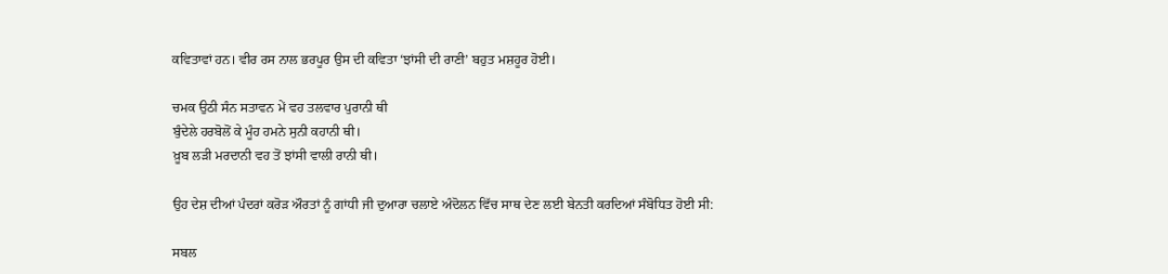ਕਵਿਤਾਵਾਂ ਹਨ। ਵੀਰ ਰਸ ਨਾਲ ਭਰਪੂਰ ਉਸ ਦੀ ਕਵਿਤਾ ‘ਝਾਂਸੀ ਦੀ ਰਾਣੀ’ ਬਹੁਤ ਮਸ਼ਹੂਰ ਹੋਈ।

ਚਮਕ ਉਠੀ ਸੰਨ ਸਤਾਵਨ ਮੇਂ ਵਹ ਤਲਵਾਰ ਪੁਰਾਨੀ ਥੀ
ਬੁੰਦੇਲੇ ਹਰਬੋਲੋਂ ਕੇ ਮੂੰਹ ਹਮਨੇ ਸੁਨੀ ਕਹਾਨੀ ਥੀ।
ਖ਼ੂਬ ਲੜੀ ਮਰਦਾਨੀ ਵਹ ਤੋਂ ਝਾਂਸੀ ਵਾਲੀ ਰਾਨੀ ਥੀ।

ਉਹ ਦੇਸ਼ ਦੀਆਂ ਪੰਦਰਾਂ ਕਰੋੜ ਔਰਤਾਂ ਨੂੰ ਗਾਂਧੀ ਜੀ ਦੁਆਰਾ ਚਲਾਏ ਅੰਦੋਲਨ ਵਿੱਚ ਸਾਥ ਦੇਣ ਲਈ ਬੇਨਤੀ ਕਰਦਿਆਂ ਸੰਬੋਧਿਤ ਹੋਈ ਸੀ:

ਸਬਲ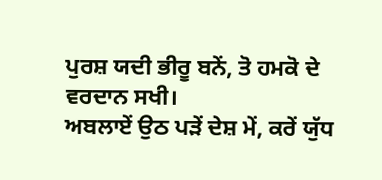ਪੁਰਸ਼ ਯਦੀ ਭੀਰੂ ਬਨੇਂ, ਤੋ ਹਮਕੋ ਦੇ ਵਰਦਾਨ ਸਖੀ।
ਅਬਲਾਏਂ ਉਠ ਪੜੇਂ ਦੇਸ਼ ਮੇਂ, ਕਰੇਂ ਯੁੱਧ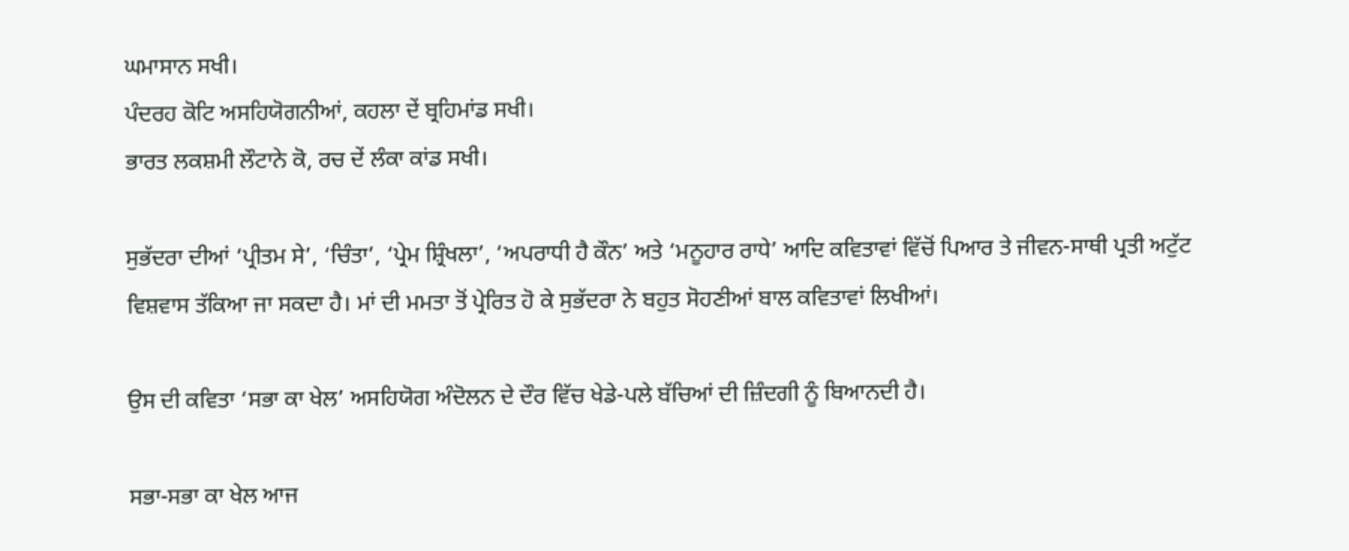ਘਮਾਸਾਨ ਸਖੀ।
ਪੰਦਰਹ ਕੋਟਿ ਅਸਹਿਯੋਗਨੀਆਂ, ਕਹਲਾ ਦੇਂ ਬ੍ਰਹਿਮਾਂਡ ਸਖੀ।
ਭਾਰਤ ਲਕਸ਼ਮੀ ਲੌਟਾਨੇ ਕੋ, ਰਚ ਦੇਂ ਲੰਕਾ ਕਾਂਡ ਸਖੀ।

ਸੁਭੱਦਰਾ ਦੀਆਂ ‘ਪ੍ਰੀਤਮ ਸੇ’, ‘ਚਿੰਤਾ’, ‘ਪ੍ਰੇਮ ਸ਼੍ਰਿੰਖਲਾ’, ‘ਅਪਰਾਧੀ ਹੈ ਕੌਨ’ ਅਤੇ ‘ਮਨੂਹਾਰ ਰਾਧੇ’ ਆਦਿ ਕਵਿਤਾਵਾਂ ਵਿੱਚੋਂ ਪਿਆਰ ਤੇ ਜੀਵਨ-ਸਾਥੀ ਪ੍ਰਤੀ ਅਟੁੱਟ ਵਿਸ਼ਵਾਸ ਤੱਕਿਆ ਜਾ ਸਕਦਾ ਹੈ। ਮਾਂ ਦੀ ਮਮਤਾ ਤੋਂ ਪ੍ਰੇਰਿਤ ਹੋ ਕੇ ਸੁਭੱਦਰਾ ਨੇ ਬਹੁਤ ਸੋਹਣੀਆਂ ਬਾਲ ਕਵਿਤਾਵਾਂ ਲਿਖੀਆਂ।

ਉਸ ਦੀ ਕਵਿਤਾ ‘ਸਭਾ ਕਾ ਖੇਲ’ ਅਸਹਿਯੋਗ ਅੰਦੋਲਨ ਦੇ ਦੌਰ ਵਿੱਚ ਖੇਡੇ-ਪਲੇ ਬੱਚਿਆਂ ਦੀ ਜ਼ਿੰਦਗੀ ਨੂੰ ਬਿਆਨਦੀ ਹੈ।

ਸਭਾ-ਸਭਾ ਕਾ ਖੇਲ ਆਜ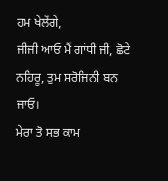ਹਮ ਖੇਲੇਂਗੇ,
ਜੀਜੀ ਆਓ ਮੈਂ ਗਾਂਧੀ ਜੀ, ਛੋਟੇ ਨਹਿਰੂ, ਤੁਮ ਸਰੋਜਿਨੀ ਬਨ ਜਾਓ।
ਮੇਰਾ ਤੋ ਸਭ ਕਾਮ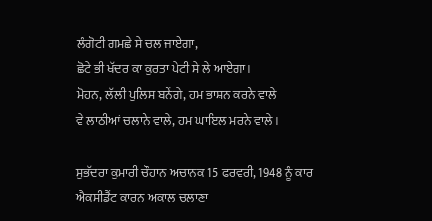ਲੰਗੋਟੀ ਗਮਛੇ ਸੇ ਚਲ ਜਾਏਗਾ,
ਛੋਟੇ ਭੀ ਖੱਦਰ ਕਾ ਕੁਰਤਾ ਪੇਟੀ ਸੇ ਲੇ ਆਏਗਾ।
ਮੋਹਨ, ਲੱਲੀ ਪੁਲਿਸ ਬਨੇਂਗੇ, ਹਮ ਭਾਸ਼ਨ ਕਰਨੇ ਵਾਲੇ
ਵੇ ਲਾਠੀਆਂ ਚਲਾਨੇ ਵਾਲੇ, ਹਮ ਘਾਇਲ ਮਰਨੇ ਵਾਲੇ।

ਸੁਭੱਦਰਾ ਕੁਮਾਰੀ ਚੌਹਾਨ ਅਚਾਨਕ 15 ਫਰਵਰੀ, 1948 ਨੂੰ ਕਾਰ ਐਕਸੀਡੈਂਟ ਕਾਰਨ ਅਕਾਲ ਚਲਾਣਾ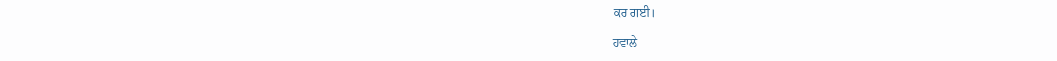ਕਰ ਗਈ।

ਹਵਾਲੇ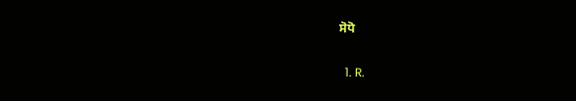ਸੋਧੋ

  1. R.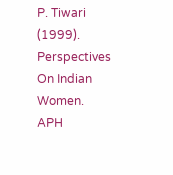P. Tiwari (1999). Perspectives On Indian Women. APH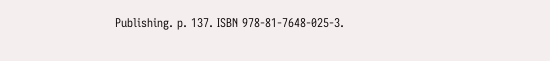Publishing. p. 137. ISBN 978-81-7648-025-3.